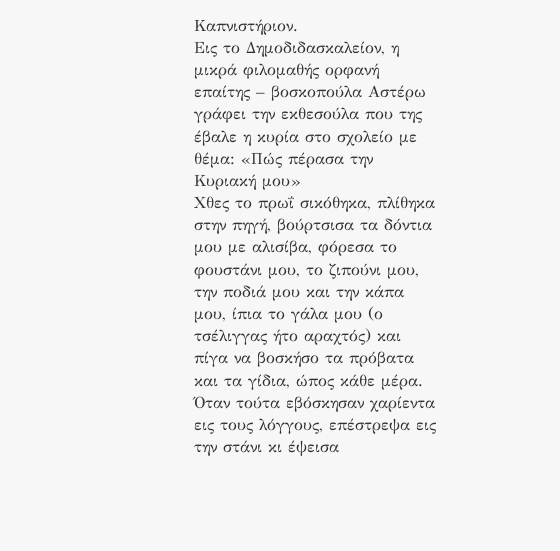Καπνιστήριον.
Εις το Δημοδιδασκαλείον, η μικρά φιλομαθής ορφανή επαίτης – βοσκοπούλα Αστέρω γράφει την εκθεσούλα που της έβαλε η κυρία στο σχολείο με θέμα: «Πώς πέρασα την Κυριακή μου»
Χθες το πρωΐ σικόθηκα, πλίθηκα στην πηγή, βούρτσισα τα δόντια μου με αλισίβα, φόρεσα το φουστάνι μου, το ζιπούνι μου, την ποδιά μου και την κάπα μου, ίπια το γάλα μου (ο τσέλιγγας ήτο αραχτός) και πίγα να βοσκήσο τα πρόβατα και τα γίδια, ώπος κάθε μέρα.
Όταν τούτα εβόσκησαν χαρίεντα εις τους λόγγους, επέστρεψα εις την στάνι κι έψεισα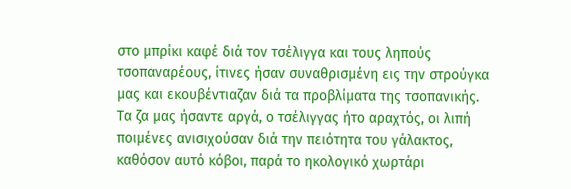στο μπρίκι καφέ διά τον τσέλιγγα και τους ληπούς τσοπαναρέους, ίτινες ήσαν συναθρισμένη εις την στρούγκα μας και εκουβέντιαζαν διά τα προβλίματα της τσοπανικής.
Τα ζα μας ήσαντε αργά, ο τσέλιγγας ήτο αραχτός, οι λιπή ποιμένες ανισιχούσαν διά την πειότητα του γάλακτος, καθόσον αυτό κόβοι, παρά το ηκολογικό χωρτάρι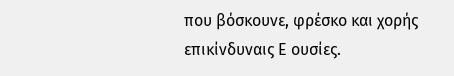που βόσκουνε, φρέσκο και χορής επικίνδυναις Ε ουσίες.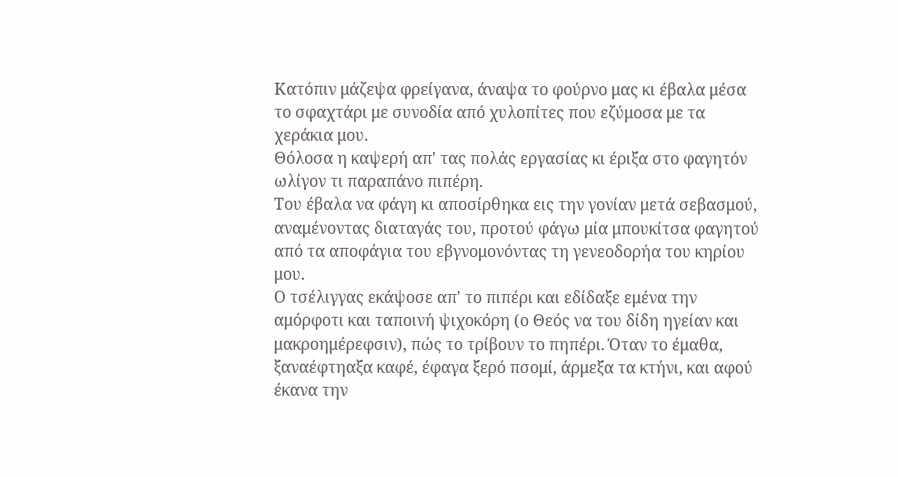Κατόπιν μάζεψα φρείγανα, άναψα το φούρνο μας κι έβαλα μέσα το σφαχτάρι με συνοδία από χυλοπίτες που εζύμοσα με τα χεράκια μου.
Θόλοσα η καψερή απ' τας πολάς εργασίας κι έριξα στο φαγητόν ωλίγον τι παραπάνο πιπέρη.
Του έβαλα να φάγη κι αποσίρθηκα εις την γονίαν μετά σεβασμού, αναμένοντας διαταγάς του, προτού φάγω μία μπουκίτσα φαγητού από τα αποφάγια του εβγνομονόντας τη γενεοδορήα του κηρίου μου.
Ο τσέλιγγας εκάψοσε απ' το πιπέρι και εδίδαξε εμένα την αμόρφοτι και ταποινή ψιχοκόρη (ο Θεός να του δίδη ηγείαν και μακροημέρεφσιν), πώς το τρίβουν το πηπέρι. Όταν το έμαθα, ξαναέφτηαξα καφέ, έφαγα ξερό πσομί, άρμεξα τα κτήνι, και αφού έκανα την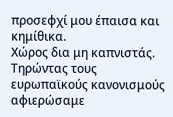προσεφχί μου έπαισα και κημίθικα.
Χώρος δια μη καπνιστάς.
Τηρώντας τους ευρωπαϊκούς κανονισμούς αφιερώσαμε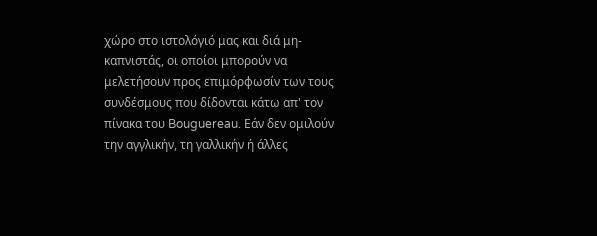χώρο στο ιστολόγιό μας και διά μη- καπνιστάς, οι οποίοι μπορούν να μελετήσουν προς επιμόρφωσίν των τους συνδέσμους που δίδονται κάτω απ' τον πίνακα του Bouguereau. Εάν δεν ομιλούν την αγγλικήν, τη γαλλικήν ή άλλες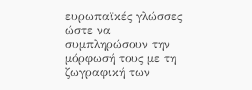ευρωπαϊκές γλώσσες ώστε να συμπληρώσουν την μόρφωσή τους με τη ζωγραφική των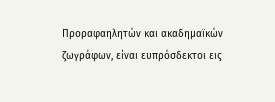Προραφαηλητών και ακαδημαϊκών ζωγράφων, είναι ευπρόσδεκτοι εις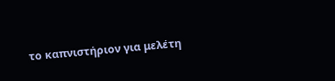το καπνιστήριον για μελέτη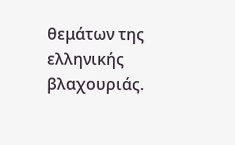θεμάτων της ελληνικής βλαχουριάς.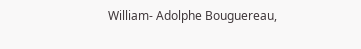William- Adolphe Bouguereau,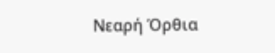Nεαρή Όρθια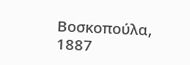Βοσκοπούλα, 1887